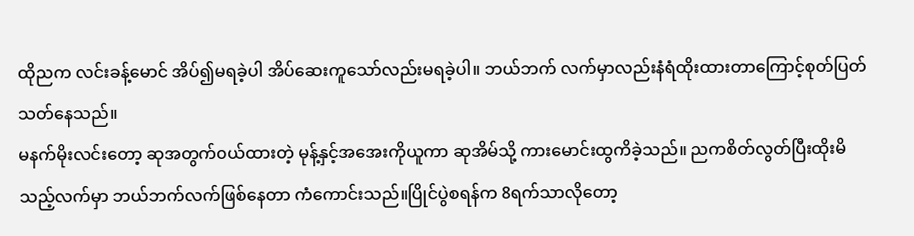ထိုညက လင်းခန့်မောင် အိပ်၍မရခဲ့ပါ အိပ်ဆေးကူသော်လည်းမရခဲ့ပါ။ ဘယ်ဘက် လက်မှာလည်းနံရံထိုးထားတာကြောင့်စုတ်ပြတ်သတ်နေသည်။
မနက်မိုးလင်းတော့ ဆုအတွက်၀ယ်ထားတဲ့ မုန့်နှင့်အအေးကိုယူကာ ဆုအိမ်သို့ ကားမောင်းထွကိခဲ့သည်။ ညကစိတ်လွတ်ပြီးထိုးမိသည့်လက်မှာ ဘယ်ဘက်လက်ဖြစ်နေတာ ကံကောင်းသည်။ပြိုင်ပွဲစရန်က 8ရက်သာလိုတော့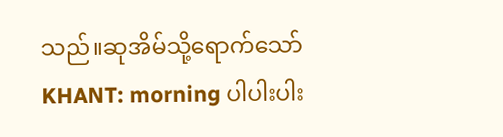သည်။ဆုအိမ်သို့ရောက်သော်
KHANT: morning ပါပါးပါး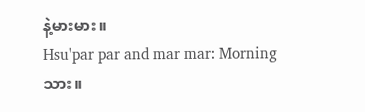နဲ့မားမား။
Hsu'par par and mar mar: Morning သား။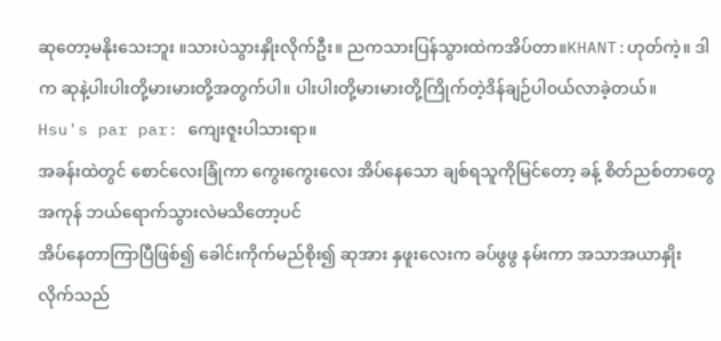ဆုတော့မနိုးသေးဘူး ။သားပဲသွားနှိုးလိုက်ဦး။ ညကသားပြန်သွားထဲကအိပ်တာ။KHANT:ဟုတ်ကဲ့။ ဒါက ဆုနဲ့ပါးပါးတို့မားမားတို့အတွက်ပါ။ ပါးပါးတို့မားမားတို့ကြိုက်တဲ့ဒိန်ချဉ်ပါ၀ယ်လာခဲ့တယ်။
Hsu's par par: ကျေးဇူးပါသားရာ။
အခန်းထဲတွင် စောင်လေးခြုံကာ ကွေးကွေးလေး အိပ်နေသော ချစ်ရသူကိုမြင်တော့ ခန့် စိတ်ညစ်တာတွေအကုန် ဘယ်ရောက်သွားလဲမသိတော့ပင်
အိပ်နေတာကြာပြီဖြစ်၍ ခေါင်းကိုက်မည်စိုး၍ ဆုအား နှဖူးလေးက ခပ်ဖွဖွ နမ်းကာ အသာအယာနှိုးလိုက်သည်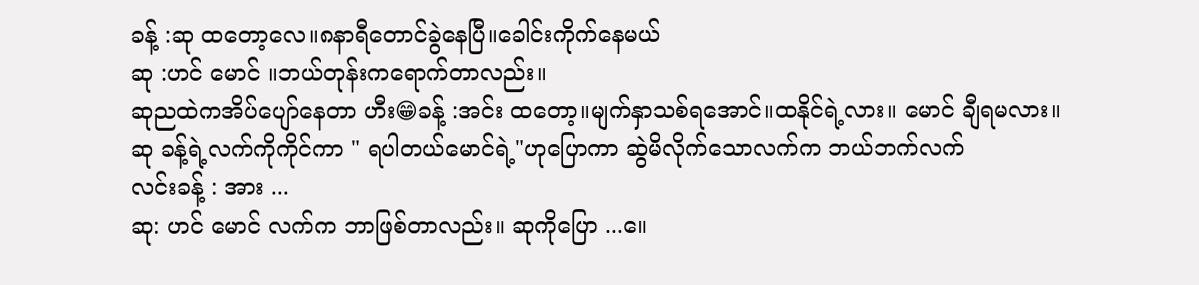ခန့် :ဆု ထတော့လေ။၈နာရီတောင်ခွဲနေပြီ။ခေါင်းကိုက်နေမယ်
ဆု :ဟင် မောင် ။ဘယ်တုန်းကရောက်တာလည်း။
ဆုညထဲကအိပ်ပျော်နေတာ ဟီး😁ခန့် :အင်း ထတော့။မျက်နှာသစ်ရအောင်။ထနိုင်ရဲ့လား။ မောင် ချီရမလား။
ဆု ခန့်ရဲ့လက်ကိုကိုင်ကာ " ရပါတယ်မောင်ရဲ့"ဟုပြောကာ ဆွဲမိလိုက်သောလက်က ဘယ်ဘက်လက်
လင်းခန့် : အား ...
ဆု: ဟင် မောင် လက်က ဘာဖြစ်တာလည်း။ ဆုကိုပြော ...။ေ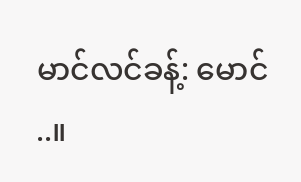မာင်လင်ခန့်: မောင် ..။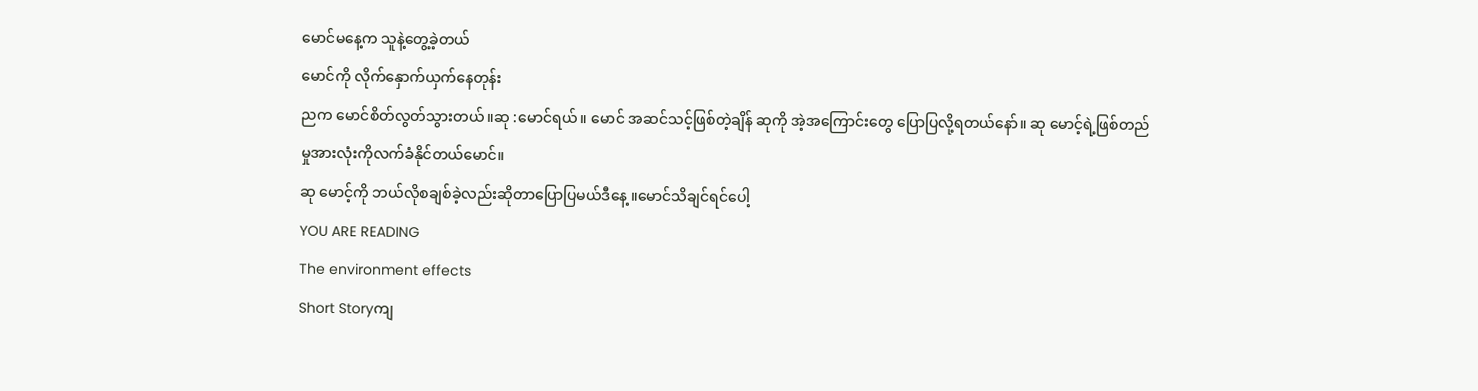မောင်မနေ့က သူနဲ့တွေ့ခဲ့တယ်
မောင်ကို လိုက်နှောက်ယှက်နေတုန်း
ညက မောင်စိတ်လွတ်သွားတယ်။ဆု :မောင်ရယ်။ မောင် အဆင်သင့်ဖြစ်တဲ့ချိန် ဆုကို အဲ့အကြောင်းတွေ ပြောပြလို့ရတယ်နော်။ ဆု မောင့်ရဲ့ဖြစ်တည်မှုအားလုံးကိုလက်ခံနိုင်တယ်မောင်။
ဆု မောင့်ကို ဘယ်လိုစချစ်ခဲ့လည်းဆိုတာပြောပြမယ်ဒီနေ့ ။မောင်သိချင်ရင်ပေါ့
YOU ARE READING
The environment effects
Short Storyကျ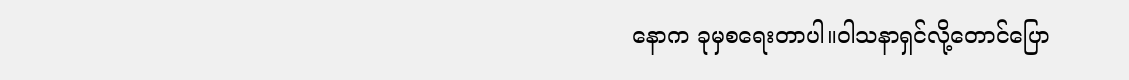နောက ခုမှစရေးတာပါ။ဝါသနာရှင်လို့တောင်ပြော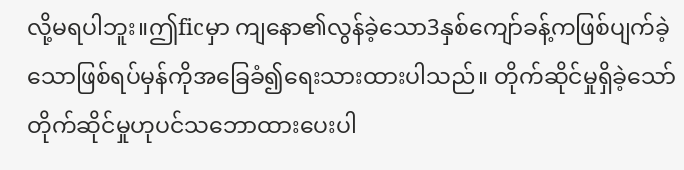လို့မရပါဘူး။ဤficမှာ ကျနော၏လွန်ခဲ့သော3နှစ်ကျော်ခန့်ကဖြစ်ပျက်ခဲ့သောဖြစ်ရပ်မှန်ကိုအခြေခံ၍ရေးသားထားပါသည်။ တိုက်ဆိုင်မှုရှိခဲ့သော် တိုက်ဆိုင်မှုဟုပင်သဘောထားပေးပါ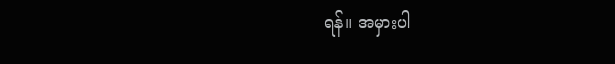ရန်။ အမှားပါ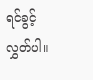ရင်ခွင့်လွှတ်ပါ။